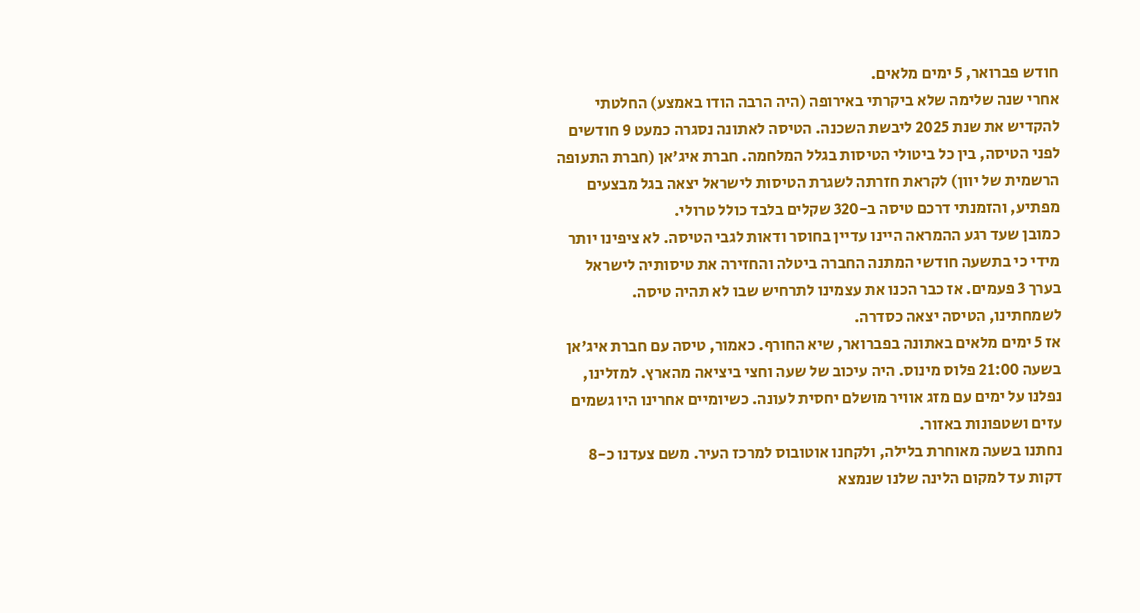חודש פברואר, 5 ימים מלאים.
אחרי שנה שלימה שלא ביקרתי באירופה (היה הרבה הודו באמצע) החלטתי להקדיש את שנת 2025 ליבשת השכנה. הטיסה לאתונה נסגרה כמעט 9 חודשים לפני הטיסה, בין כל ביטולי הטיסות בגלל המלחמה. חברת איג'אן (חברת התעופה הרשמית של יוון) לקראת חזרתה לשגרת הטיסות לישראל יצאה בגל מבצעים מפתיע, והזמנתי דרכם טיסה ב-320 שקלים בלבד כולל טרולי.
כמובן שעד רגע ההמראה היינו עדיין בחוסר ודאות לגבי הטיסה. לא ציפינו יותר מידי כי בתשעה חודשי המתנה החברה ביטלה והחזירה את טיסותיה לישראל בערך 3 פעמים. אז כבר הכנו את עצמינו לתרחיש שבו לא תהיה טיסה. לשמחתינו, הטיסה יצאה כסדרה.
אז 5 ימים מלאים באתונה בפברואר, שיא החורף. כאמור, טיסה עם חברת איג'אן בשעה 21:00 פלוס מינוס. היה עיכוב של שעה וחצי ביציאה מהארץ. למזלינו, נפלנו על ימים עם מזג אוויר מושלם יחסית לעונה. כשיומיים אחרינו היו גשמים עזים ושטפונות באזור.
נחתנו בשעה מאוחרת בלילה, ולקחנו אוטובוס למרכז העיר. משם צעדנו כ-8 דקות עד למקום הלינה שלנו שנמצא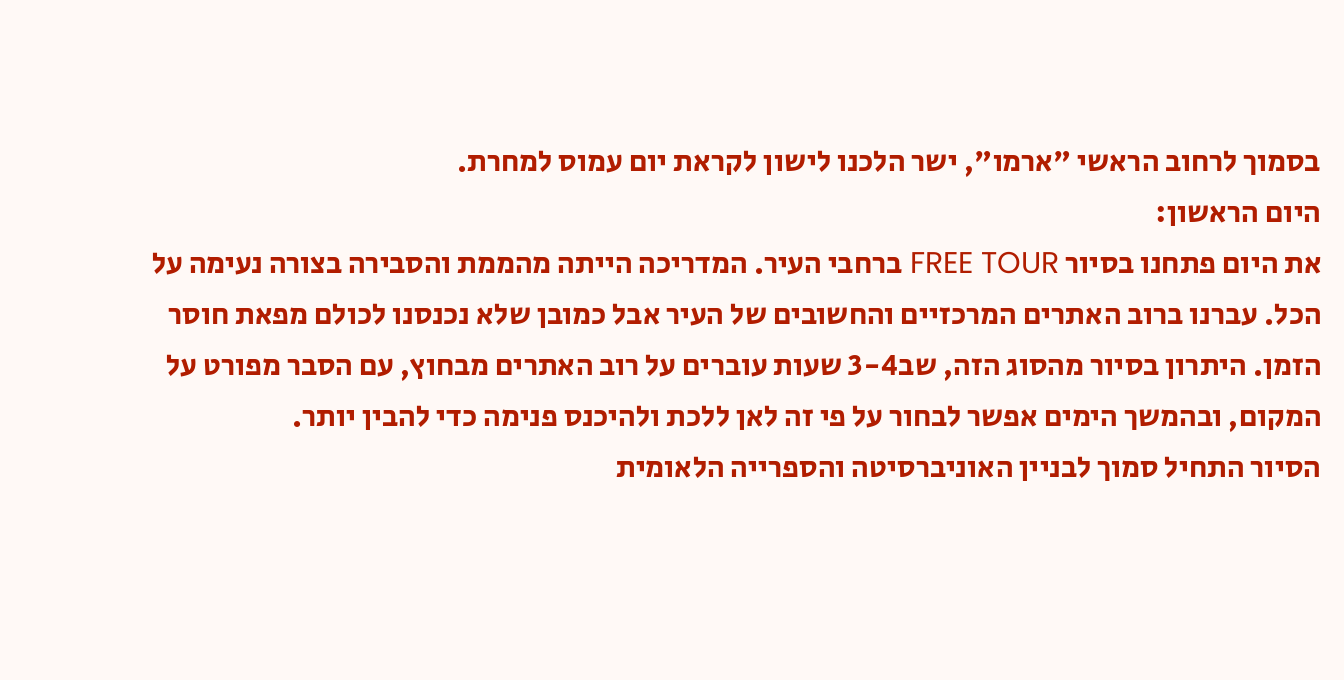בסמוך לרחוב הראשי "ארמו", ישר הלכנו לישון לקראת יום עמוס למחרת.
היום הראשון:
את היום פתחנו בסיור FREE TOUR ברחבי העיר. המדריכה הייתה מהממת והסבירה בצורה נעימה על הכל. עברנו ברוב האתרים המרכזיים והחשובים של העיר אבל כמובן שלא נכנסנו לכולם מפאת חוסר הזמן. היתרון בסיור מהסוג הזה, שב3-4 שעות עוברים על רוב האתרים מבחוץ, עם הסבר מפורט על המקום, ובהמשך הימים אפשר לבחור על פי זה לאן ללכת ולהיכנס פנימה כדי להבין יותר.
הסיור התחיל סמוך לבניין האוניברסיטה והספרייה הלאומית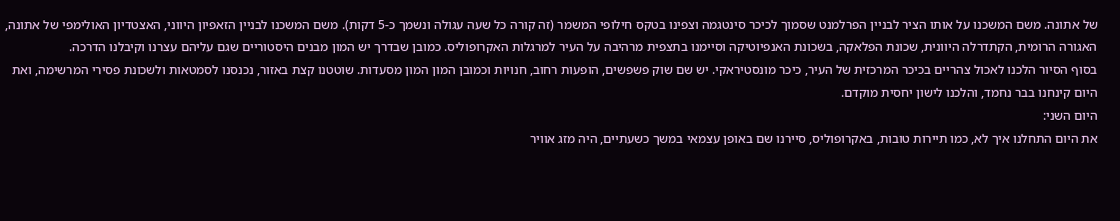של אתונה. משם המשכנו על אותו הציר לבניין הפרלמנט שסמוך לכיכר סינטגמה וצפינו בטקס חילופי המשמר (זה קורה כל שעה עגולה ונשמך כ-5 דקות). משם המשכנו לבניין הזאפיון היווני, האצטדיון האולימפי של אתונה, האגורה הרומית, הקתדרלה היוונית, שכונת הפלאקה, בשכונת האנפיוטיקה וסיימנו בתצפית מרהיבה על העיר למרגלות האקרופוליס. כמובן שבדרך יש המון מבנים היסטוריים שגם עליהם עצרנו וקיבלנו הדרכה.
בסוף הסיור הלכנו לאכול צהריים בכיכר המרכזית של העיר, כיכר מונסטיראקי. יש שם שוק פשפשים, הופעות רחוב, חנויות וכמובן המון המון מסעדות. שוטטנו קצת באזור, נכנסנו לסמטאות ולשכונת פסירי המרשימה, ואת היום קינחנו בבר נחמד, והלכנו לישון יחסית מוקדם.
היום השני:
את היום התחלנו איך לא, כמו תיירות טובות, באקרופוליס, סיירנו שם באופן עצמאי במשך כשעתיים, היה מזג אוויר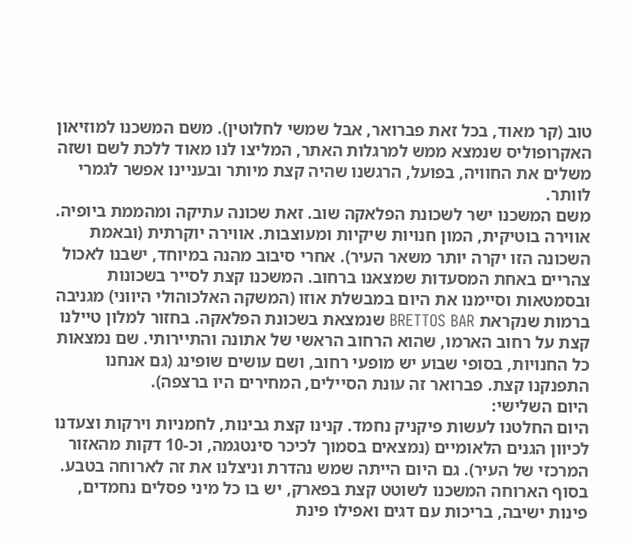טוב (קר מאוד, בכל זאת פברואר, אבל שמשי לחלוטין). משם המשכנו למוזיאון האקרופוליס שנמצא ממש למרגלות האתר, המליצו לנו מאוד ללכת לשם ושזה משלים את החוויה, בפועל, הרגשנו שהיה קצת מיותר ובעניינו אפשר לגמרי לוותר.
משם המשכנו ישר לשכונת הפלאקה שוב. זאת שכונה עתיקה ומהממת ביופיה. אווירה בוטיקית, המון חנויות שיקיות ומעוצבות. אווירה יוקרתית (ובאמת השכונה הזו יקרה יותר משאר העיר). אחרי סיבוב מהנה במיוחד, ישבנו לאכול צהריים באחת המסעדות שמצאנו ברחוב. המשכנו קצת לסייר בשכונות ובסמטאות וסיימנו את היום במבשלת אוזו (המשקה האלכוהולי היווני) מגניבה ברמות שנקראת BRETTOS BAR שנמצאת בשכונת הפלאקה. בחזור למלון טיילנו קצת על רחוב הארמו, שהוא הרחוב הראשי של אתונה והתיירותי. שם נמצאות כל החנויות, בסופי שבוע יש מופעי רחוב, ושם עושים שופינג (גם אנחנו התפנקנו קצת. פברואר זה עונת הסיילים, המחירים היו ברצפה).
היום השלישי:
היום החלטנו לעשות פיקניק נחמד. קנינו קצת גבינות, לחמניות וירקות וצעדנו לכיוון הגנים הלאומיים (נמצאים בסמוך לכיכר סינטגמה, וכ-10 דקות מהאזור המרכזי של העיר). גם היום הייתה שמש נהדרת וניצלנו את זה לארוחה בטבע. בסוף הארוחה המשכנו לשוטט קצת בפארק, יש בו כל מיני פסלים נחמדים, פינות ישיבה, בריכות עם דגים ואפילו פינת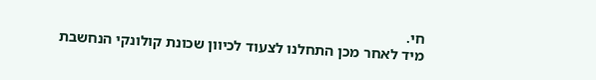חי.
מיד לאחר מכן התחלנו לצעוד לכיוון שכונת קולונקי הנחשבת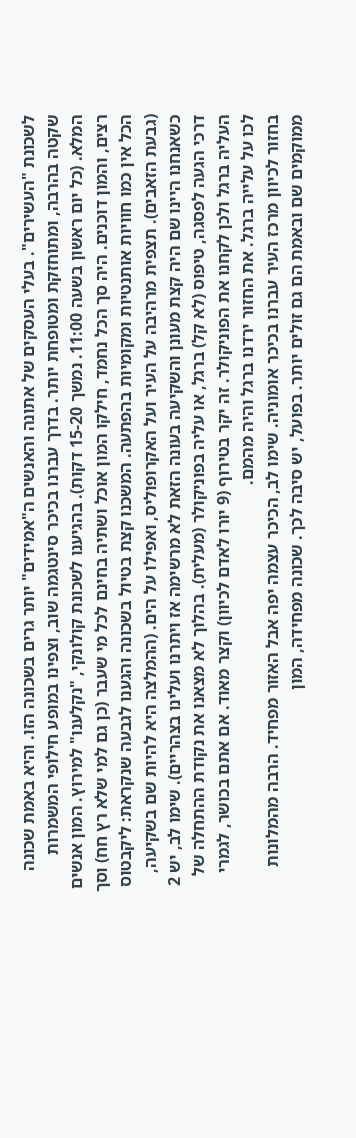לשכונת "העשירים". בעלי העסקים של אתונה והאנשים ה"אמידים" יותר גרים בשכונה הזו. והיא באמת שכונה שקטה בהרבה, ומתוחזקת ומטופחת יותר. בדרך עברנו בכיכר סינטגמה שוב, וצפינו במופע חילופי המשמרות המלא. (כל יום ראשון בשעה 11:00. נמשך 15-20 דקות). בהגיענו לשכונת קולונקי, "נקלענו" למירוץ. המון אנשים רצים, והמון דוכנים. היה סך הכל נחמד, חילקו המון אוכל ושתיה בחינם לכל מי שעבר (כן גם למי שלא רץ חח) וסך הכל אין כמו חוויות אותנטיות ומקומיות בהפתעה. המשכנו קצת בטיול בשכונה והגענו לגבעה שנקראת: ליקבטוס (גבעת הזאבים). תצפית מרהיבה על העיר ועל האקרופוליס, ואפילו על הים. (ההמלצה היא להיות שם בשקיעה, כשאנחנו היינו שם היה קצת מעונן והשקיעה בעונה הזאת לא מרשימה אז ויתרנו ועלינו בצהריים). שימו לב, יש 2 דרכי הגעה לפסגה, טיפוס (לא קל) ברגל, או עליה בפוניקולר (מעלית). בהלוך לא מצאנו את נקודת ההתחלה של העליה ברגל ולכן לקחנו את הפוניקולר. זה יקר בטירוף (9 יורו לאדם לכיוון) וקצר מאוד. אם אתם בכושר, לגמרי לכו על עלייה ברגל. את החזור ירדנו ברגל והיה מהמם.
בחזור לכיוון מרכז העיר עברנו בכיכר אומוניה. שימו לב, הכיכר עצמה יפה אבל האזור מפחיד. הרבה מהמלונות ממוקמים שם ובאמת הם גם זולים יותר. בפועל, יש סיבה לכך. שכונה מפחידה, המון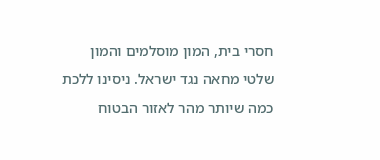חסרי בית, המון מוסלמים והמון שלטי מחאה נגד ישראל. ניסינו ללכת כמה שיותר מהר לאזור הבטוח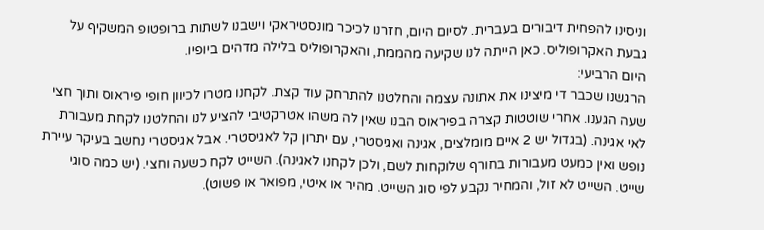וניסינו להפחית דיבורים בעברית. לסיום היום, חזרנו לכיכר מונסטיראקי וישבנו לשתות ברופטופ המשקיף על גבעת האקרופוליס. כאן הייתה לנו שקיעה מהממת, והאקרופוליס בלילה מדהים ביופיו.
היום הרביעי:
הרגשנו שכבר די מיצינו את אתונה עצמה והחלטנו להתרחק עוד קצת. לקחנו מטרו לכיוון חופי פיראוס ותוך חצי שעה הגענו. אחרי שוטטות קצרה בפיראוס הבנו שאין לה משהו אטרקטיבי להציע לנו והחלטנו לקחת מעבורת לאי אגינה. (בגדול יש 2 איים מומלצים, אגינה ואגיסטרי, עם יתרון קל לאגיסטרי. אבל אגיסטרי נחשב בעיקר עיירת נופש ואין כמעט מעבורות בחורף שלוקחות לשם, ולכן לקחנו לאגינה). השייט לקח כשעה וחצי. (יש כמה סוגי שייט. השייט לא זול, והמחיר נקבע לפי סוג השייט. מהיר או איטי, מפואר או פשוט).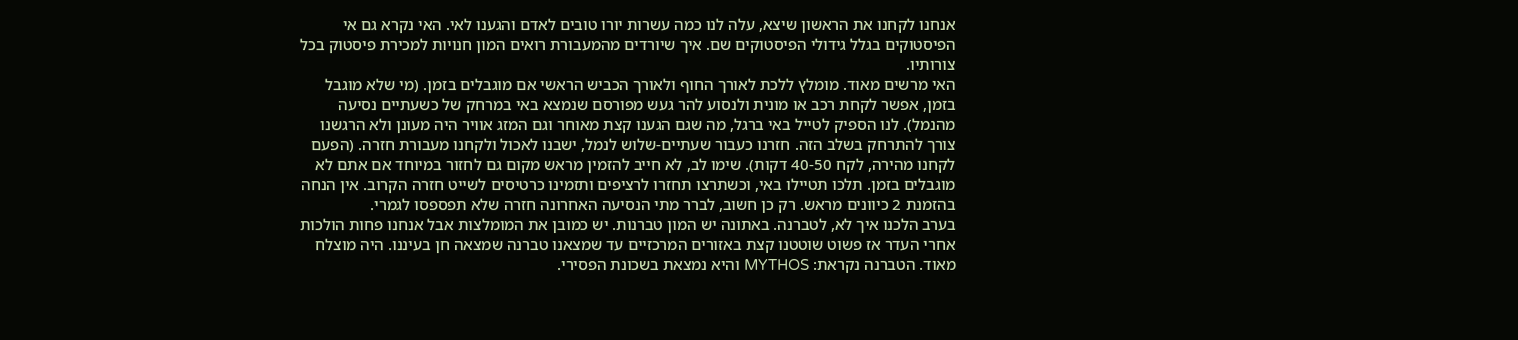אנחנו לקחנו את הראשון שיצא, עלה לנו כמה עשרות יורו טובים לאדם והגענו לאי. האי נקרא גם אי הפיסטוקים בגלל גידולי הפיסטוקים שם. איך שיורדים מהמעבורת רואים המון חנויות למכירת פיסטוק בכל צורותיו.
האי מרשים מאוד. מומלץ ללכת לאורך החוף ולאורך הכביש הראשי אם מוגבלים בזמן. (מי שלא מוגבל בזמן, אפשר לקחת רכב או מונית ולנסוע להר געש מפורסם שנמצא באי במרחק של כשעתיים נסיעה מהנמל). לנו הספיק לטייל באי ברגל, מה שגם הגענו קצת מאוחר וגם המזג אוויר היה מעונן ולא הרגשנו צורך להתרחק בשלב הזה. חזרנו כעבור שעתיים-שלוש לנמל, ישבנו לאכול ולקחנו מעבורת חזרה. (הפעם לקחנו מהירה, לקח 40-50 דקות). שימו לב, לא חייב להזמין מראש מקום גם לחזור במיוחד אם אתם לא מוגבלים בזמן. תלכו תטיילו באי, וכשתרצו תחזרו לרציפים ותזמינו כרטיסים לשייט חזרה הקרוב. אין הנחה בהזמנת 2 כיוונים מראש. רק כן חשוב, לברר מתי הנסיעה האחרונה חזרה שלא תפספסו לגמרי.
בערב הלכנו איך לא, לטברנה. באתונה יש המון טברנות. יש כמובן את המומלצות אבל אנחנו פחות הולכות אחרי העדר אז פשוט שוטטנו קצת באזורים המרכזיים עד שמצאנו טברנה שמצאה חן בעיננו. היה מוצלח מאוד. הטברנה נקראת: MYTHOS והיא נמצאת בשכונת הפסירי.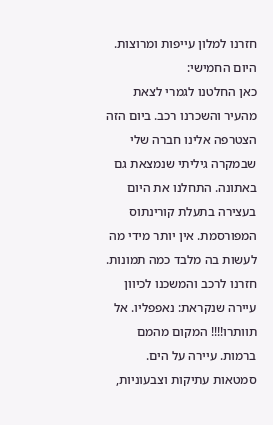חזרנו למלון עייפות ומרוצות.
היום החמישי:
כאן החלטנו לגמרי לצאת מהעיר והשכרנו רכב. ביום הזה הצטרפה אלינו חברה שלי שבמקרה גיליתי שנמצאת גם באתונה. התחלנו את היום בעצירה בתעלת קורינתוס המפורסמת. אין יותר מידי מה לעשות בה מלבד כמה תמונות. חזרנו לרכב והמשכנו לכיוון עיירה שנקראת: נאפפליו. אל תוותרו!!!! המקום מהמם ברמות. עיירה על הים. סמטאות עתיקות וצבעוניות,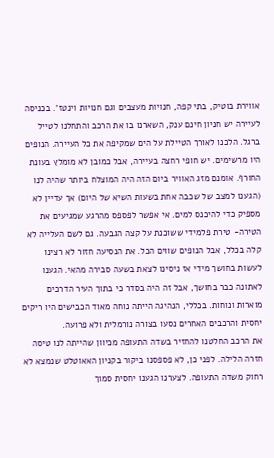אווירת בוטיק, בתי קפה, חנויות מעצבים וגם חנויות וינטז'. בכניסה לעיירה יש חניון חינם ענק, השארנו בו את הרכב והתחלנו לטייל ברגל. הלכנו לאורך הטיילת על הים שמקיפה את כל העיירה. הנופים היו מרשימים. יש חופי רחצה בעיירה, אבל כמובן לא מומלץ בעונת החורף. אומנם מזג האוויר ביום הזה היה המוצלח ביותר שהיה לנו (הגענו למצב של שכבה אחת בשעות השיא של היום) אך עדיין לא מספיק כדי להיכנס למים. אי אפשר לפספס מהרגע שמגיעים את הטירה- טירת פלמידי ששוכנת על קצה הגבעה. גם לשם העלייה לא קלה בכלל, אבל הנופים שווים הכל. את הנסיעה חזור לא רצינו לעשות בחושך מידי אז ניסינו לצאת בשעה סבירה מהאי. הגענו לאתונה כבר בחושך, אבל זה היה בסדר כי בתוך העיר הדרכים מוארות ונוחות. בכללי, הנהיגה הייתה נוחה מאוד הכבישים היו ריקים יחסית והרכבים האחרים נסעו בצורה נורמלית ולא פרועה.
את הרכב החלטנו להחזיר בשדה התעופה מכיוון שהייתה לנו טיסה חזרה הלילה. לפני כן, לא פספסנו ביקור בקניון האאוטלט שנמצא לא רחוק משדה התעופה. לצערנו הגענו יחסית סמוך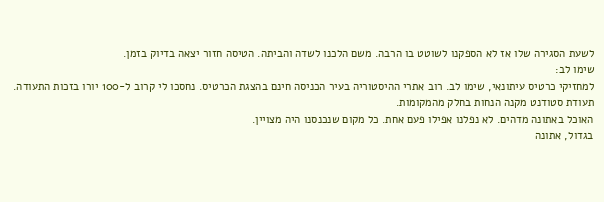לשעת הסגירה שלו אז לא הספקנו לשוטט בו הרבה. משם הלכנו לשדה והביתה. הטיסה חזור יצאה בדיוק בזמן.
שימו לב:
למחזיקי כרטיס עיתונאי, שימו לב. רוב אתרי ההיסטוריה בעיר הכניסה חינם בהצגת הכרטיס. נחסכו לי קרוב ל-100 יורו בזכות התעודה. תעודת סטודנט מקנה הנחות בחלק מהמקומות.
האוכל באתונה מדהים. לא נפלנו אפילו פעם אחת. כל מקום שנכנסנו היה מצויין.
בגדול, אתונה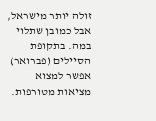זולה יותר מישראל, אבל כמובן שתלוי במה. בתקופת הסיילים (פברואר) אפשר למצוא מציאות מטורפות.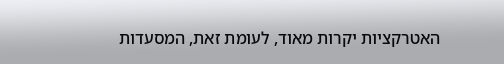האטרקציות יקרות מאוד, לעומת זאת, המסעדות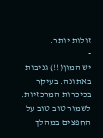זולות יותר.
-
יש המון(!!) גניבות באתונה. בעיקר בכיכרות המרכזיות. לשמור טוב טוב על החפצים במהלך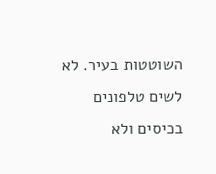השוטטות בעיר. לא לשים טלפונים בכיסים ולא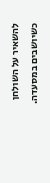להשאיר על השולחן כשיושבים במסעדה.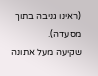(ראינו גניבה בתוך מסעדה).
שקיעה מעל אתונה